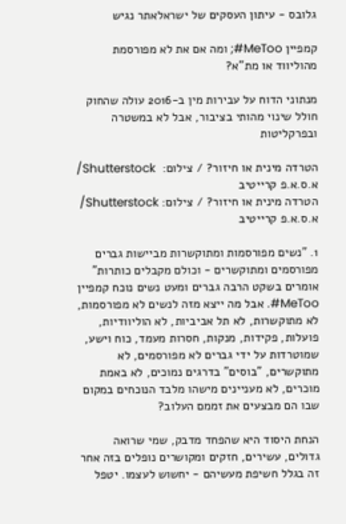גלובס - עיתון העסקים של ישראלאתר נגיש

קמפיין MeToo#; ומה אם את לא מפורסמת מהוליווד או מת"א?

מנתוני הדוח על עבירות מין ב-2016 עולה שהחוק חולל שינוי מהותי בציבור, אבל לא במשטרה ובפרקליטות

הטרדה מינית או חיזור? / צילום:  Shutterstock/ א.ס.א.פ קרייטיב
הטרדה מינית או חיזור? / צילום: Shutterstock/ א.ס.א.פ קרייטיב

1. "נשים מפורסמות ומתוקשרות מביישות גברים מפורסמים ומתוקשרים - וכולם מקבלים כותרות" אומרים בשקט הרבה גברים ומעט נשים נוכח קמפיין MeToo#. אבל מה ייצא מזה לנשים לא מפורסמות, לא מתוקשרות, לא תל אביביות, לא הוליוודיות, פועלות, פקידות, מנקות, חסרות מעמד, כוח וישע, שמוטרדות על ידי גברים לא מפורסמים, לא מתוקשרים, "בוסים" בדרגים נמוכים, לא באמת מוכרים, לא מעניינים מישהו מלבד הנוכחים במקום שבו הם מבצעים את זממם העלוב?

הנחת היסוד היא שהפחד מדבק, שמי שרואה גדולים, עשירים, חזקים ומקושרים נופלים בזה אחר זה בגלל חשיפת מעשיהם - יחשוש לעצמו. יטפל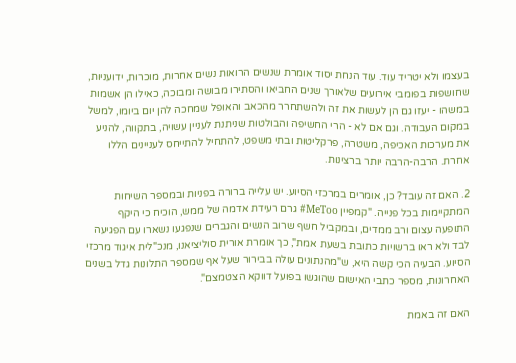בעצמו ולא יטריד עוד. עוד הנחת יסוד אומרת שנשים הרואות נשים אחרות, מוכרות, ידועניות, שחושפות בפומבי אירועים שלאורך שנים החביאו והסתירו מבושה ומבוכה, כאילו הן אשמות במשהו - יעזו גם הן לעשות את זה ולהשתחרר מהכאב והאופל שמחכה להן יום ביומו, למשל במקום העבודה. וגם אם לא - הרי החשיפה והבולטות שניתנת לעניין עשויה, בתקווה, להניע את מערכות האכיפה, משטרה, פרקליטות ובתי משפט, להתחיל להתייחס לעניינים הללו אחרת. הרבה-הרבה יותר ברצינות.

2. האם זה עובד? כן, אומרים במרכזי הסיוע. יש עלייה ברורה בפניות ובמספר השיחות המתקיימות בכל פנייה. "קמפיין MeToo# גרם רעידת אדמה של ממש, הוכיח כי היקף התופעה עצום ורב ממדים, ובמקביל חשף שרוב הנשים והגברים שנפגעו נשארו עם הפגיעה לבד ולא ראו ברשויות כתובת בשעת אמת", כך אומרת אורית סוליציאנו, מנכ"לית איגוד מרכזי הסיוע. הבעיה הכי קשה היא, ש"מהנתונים עולה בבירור שעל אף שמספר התלונות גדל בשנים האחרונות, מספר כתבי האישום שהוגשו בפועל דווקא הצטמצם".

האם זה באמת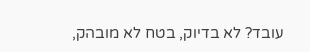עובד? לא בדיוק, בטח לא מובהק,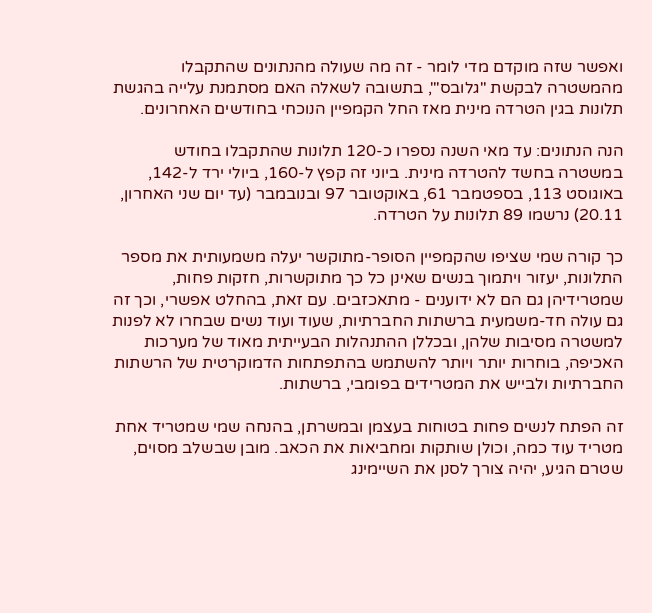ואפשר שזה מוקדם מדי לומר - זה מה שעולה מהנתונים שהתקבלו מהמשטרה לבקשת "גלובס'", בתשובה לשאלה האם מסתמנת עלייה בהגשת תלונות בגין הטרדה מינית מאז החל הקמפיין הנוכחי בחודשים האחרונים.

הנה הנתונים: עד מאי השנה נספרו כ-120 תלונות שהתקבלו בחודש במשטרה בחשד להטרדה מינית. ביוני זה קפץ ל-160, ביולי ירד ל-142, באוגוסט 113, בספטמבר 61, באוקטובר 97 ובנובמבר (עד יום שני האחרון, 20.11) נרשמו 89 תלונות על הטרדה.

כך קורה שמי שציפו שהקמפיין הסופר-מתוקשר יעלה משמעותית את מספר התלונות, יעזור ויתמוך בנשים שאינן כל כך מתוקשרות, חזקות פחות, שמטרידיהן גם הם לא ידוענים - מתאכזבים. עם זאת, בהחלט אפשרי, וכך זה גם עולה חד-משמעית ברשתות החברתיות, שעוד ועוד נשים שבחרו לא לפנות למשטרה מסיבות שלהן, ובכללן ההתנהלות הבעייתית מאוד של מערכות האכיפה, בוחרות יותר ויותר להשתמש בהתפתחות הדמוקרטית של הרשתות החברתיות ולבייש את המטרידים בפומבי, ברשתות.

זה הפתח לנשים פחות בטוחות בעצמן ובמשרתן, בהנחה שמי שמטריד אחת מטריד עוד כמה, וכולן שותקות ומחביאות את הכאב. מובן שבשלב מסוים, שטרם הגיע, יהיה צורך לסנן את השיימינג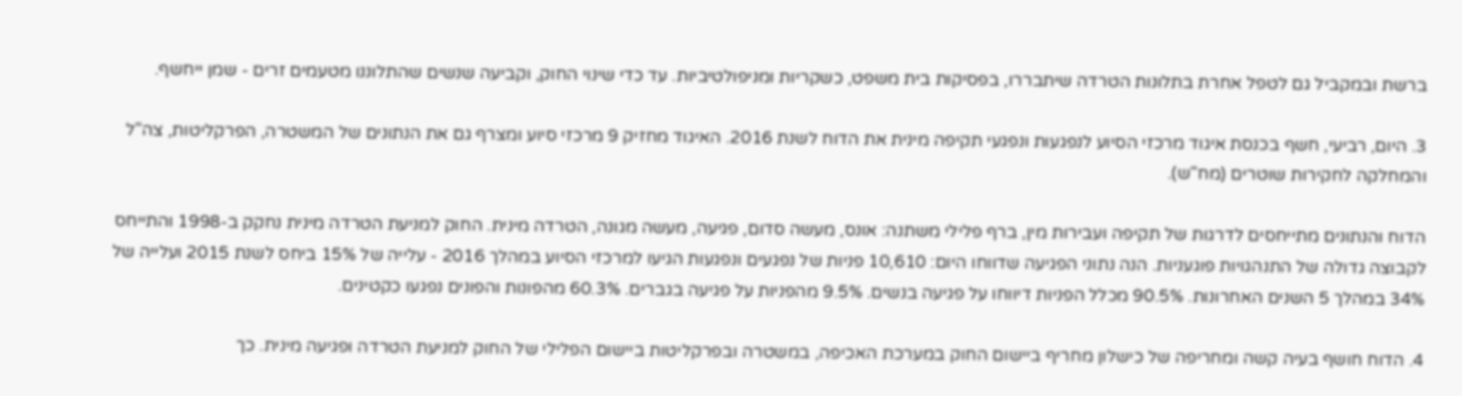ברשת ובמקביל גם לטפל אחרת בתלונות הטרדה שיתבררו, בפסיקות בית משפט, כשקריות ומניפולטיביות. עד כדי שינוי החוק, וקביעה שנשים שהתלוננו מטעמים זרים - שמן ייחשף.

3. היום, רביעי, חשף בכנסת איגוד מרכזי הסיוע לנפגעות ונפגעי תקיפה מינית את הדוח לשנת 2016. האיגוד מחזיק 9 מרכזי סיוע ומצרף גם את הנתונים של המשטרה, הפרקליטות, צה"ל והמחלקה לחקירות שוטרים (מח"ש).

הדוח והנתונים מתייחסים לדרגות של תקיפה ועבירות מין, ברף פלילי משתנה: אונס, מעשה סדום, פגיעה, מעשה מגונה, הטרדה מינית. החוק למניעת הטרדה מינית נחקק ב-1998 והתייחס לקבוצה גדולה של התנהגויות פוגעניות. הנה נתוני הפגיעה שדווחו היום: 10,610 פניות של נפגעים ונפגעות הגיעו למרכזי הסיוע במהלך 2016 - עלייה של 15% ביחס לשנת 2015 ועלייה של 34% במהלך 5 השנים האחרונות. 90.5% מכלל הפניות דיווחו על פגיעה בנשים. 9.5% מהפניות על פגיעה בגברים. 60.3% מהפונות והפונים נפגעו כקטינים.

4. הדוח חושף בעיה קשה ומחריפה של כישלון מחריף ביישום החוק במערכת האכיפה, במשטרה ובפרקליטות ביישום הפלילי של החוק למניעת הטרדה ופגיעה מינית. כך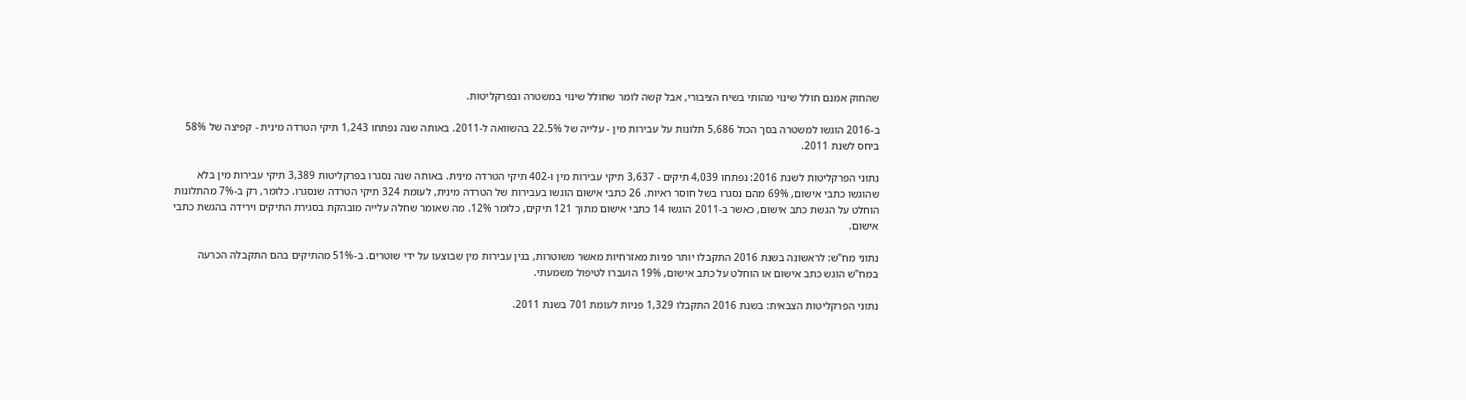שהחוק אמנם חולל שינוי מהותי בשיח הציבורי, אבל קשה לומר שחולל שינוי במשטרה ובפרקליטות.

ב-2016 הוגשו למשטרה בסך הכול 5,686 תלונות על עבירות מין - עלייה של 22.5% בהשוואה ל-2011. באותה שנה נפתחו 1,243 תיקי הטרדה מינית - קפיצה של 58% ביחס לשנת 2011.

נתוני הפרקליטות לשנת 2016: נפתחו 4,039 תיקים - 3,637 תיקי עבירות מין ו-402 תיקי הטרדה מינית. באותה שנה נסגרו בפרקליטות 3,389 תיקי עבירות מין בלא שהוגשו כתבי אישום, 69% מהם נסגרו בשל חוסר ראיות. 26 כתבי אישום הוגשו בעבירות של הטרדה מינית, לעומת 324 תיקי הטרדה שנסגרו. כלומר, רק ב-7% מהתלונות הוחלט על הגשת כתב אישום, כאשר ב-2011 הוגשו 14 כתבי אישום מתוך 121 תיקים, כלומר 12%. מה שאומר שחלה עלייה מובהקת בסגירת התיקים וירידה בהגשת כתבי אישום.

נתוני מח"ש: לראשונה בשנת 2016 התקבלו יותר פניות מאזרחיות מאשר משוטרות, בגין עבירות מין שבוצעו על ידי שוטרים. ב-51% מהתיקים בהם התקבלה הכרעה במח"ש הוגש כתב אישום או הוחלט על כתב אישום, 19% הועברו לטיפול משמעתי.

נתוני הפרקליטות הצבאית: בשנת 2016 התקבלו 1,329 פניות לעומת 701 בשנת 2011.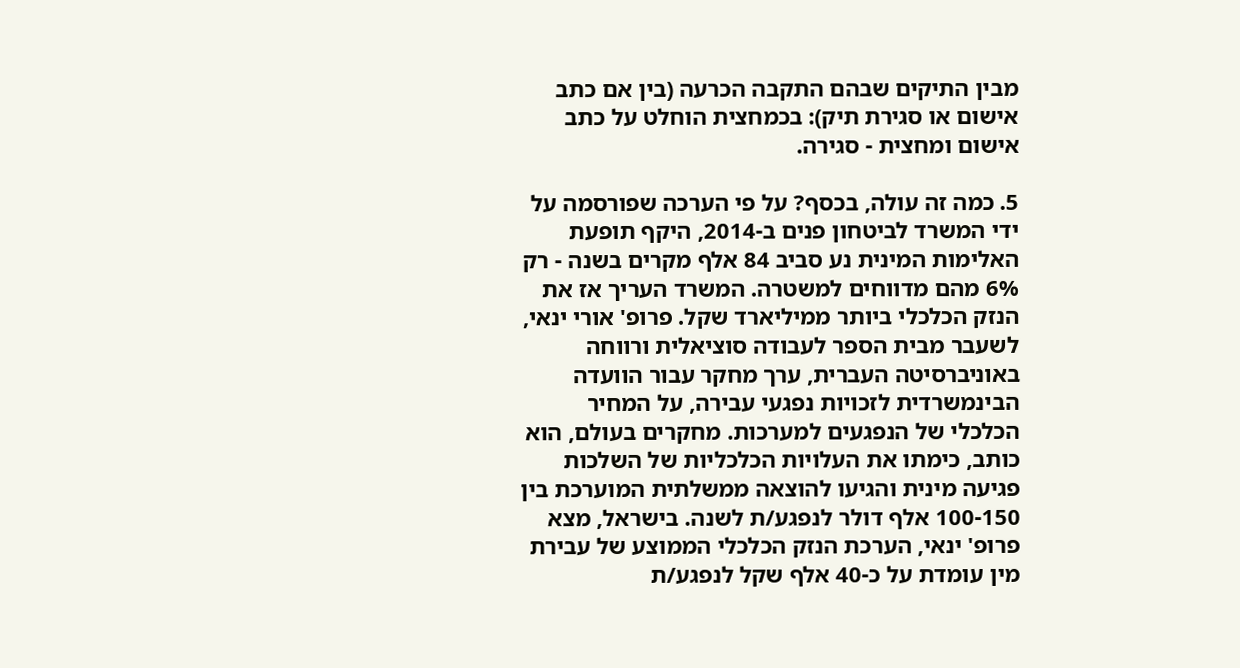מבין התיקים שבהם התקבה הכרעה (בין אם כתב אישום או סגירת תיק): בכמחצית הוחלט על כתב אישום ומחצית - סגירה.

5. כמה זה עולה, בכסף? על פי הערכה שפורסמה על ידי המשרד לביטחון פנים ב-2014, היקף תופעת האלימות המינית נע סביב 84 אלף מקרים בשנה - רק 6% מהם מדווחים למשטרה. המשרד העריך אז את הנזק הכלכלי ביותר ממיליארד שקל. פרופ' אורי ינאי, לשעבר מבית הספר לעבודה סוציאלית ורווחה באוניברסיטה העברית, ערך מחקר עבור הוועדה הבינמשרדית לזכויות נפגעי עבירה, על המחיר הכלכלי של הנפגעים למערכות. מחקרים בעולם, הוא כותב, כימתו את העלויות הכלכליות של השלכות פגיעה מינית והגיעו להוצאה ממשלתית המוערכת בין 100-150 אלף דולר לנפגע/ת לשנה. בישראל, מצא פרופ' ינאי, הערכת הנזק הכלכלי הממוצע של עבירת מין עומדת על כ-40 אלף שקל לנפגע/ת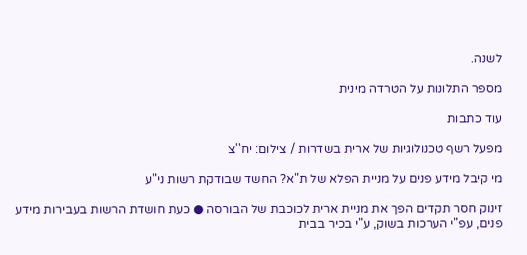לשנה.

מספר התלונות על הטרדה מינית

עוד כתבות

מפעל רשף טכנולוגיות של ארית בשדרות / צילום: יח''צ

מי קיבל מידע פנים על מניית הפלא של ת"א? החשד שבודקת רשות ני"ע

זינוק חסר תקדים הפך את מניית ארית לכוכבת של הבורסה ● כעת חושדת הרשות בעבירות מידע פנים, עפ"י הערכות בשוק, ע"י בכיר בבית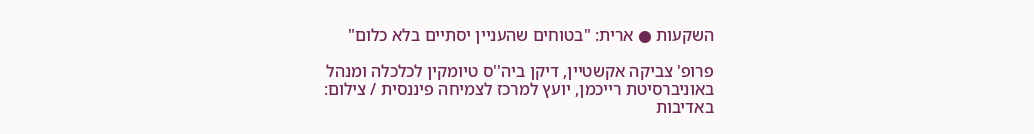השקעות ● ארית: "בטוחים שהעניין יסתיים בלא כלום"

פרופ' צביקה אקשטיין, דיקן ביה''ס טיומקין לכלכלה ומנהל באוניברסיטת רייכמן, יועץ למרכז לצמיחה פיננסית / צילום: באדיבות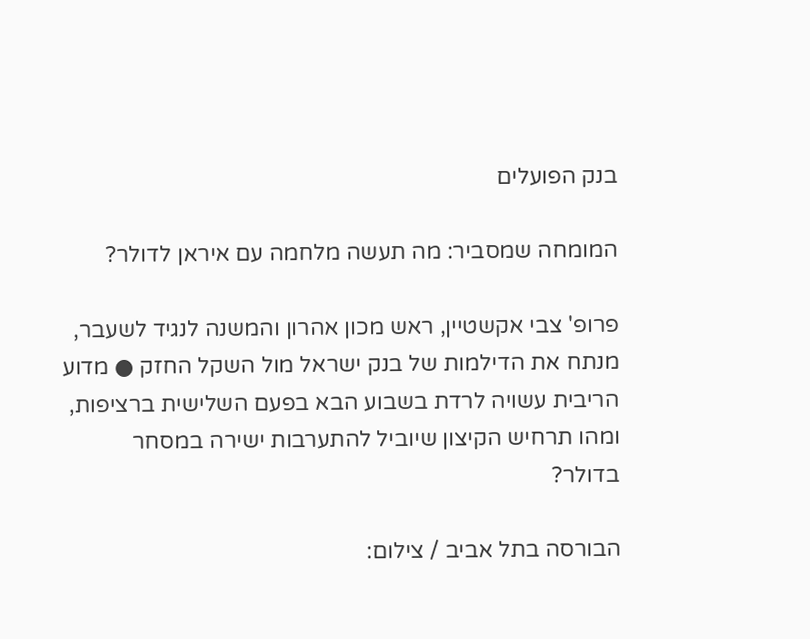בנק הפועלים

המומחה שמסביר: מה תעשה מלחמה עם איראן לדולר?

פרופ' צבי אקשטיין, ראש מכון אהרון והמשנה לנגיד לשעבר, מנתח את הדילמות של בנק ישראל מול השקל החזק ● מדוע הריבית עשויה לרדת בשבוע הבא בפעם השלישית ברציפות, ומהו תרחיש הקיצון שיוביל להתערבות ישירה במסחר בדולר?

הבורסה בתל אביב / צילום: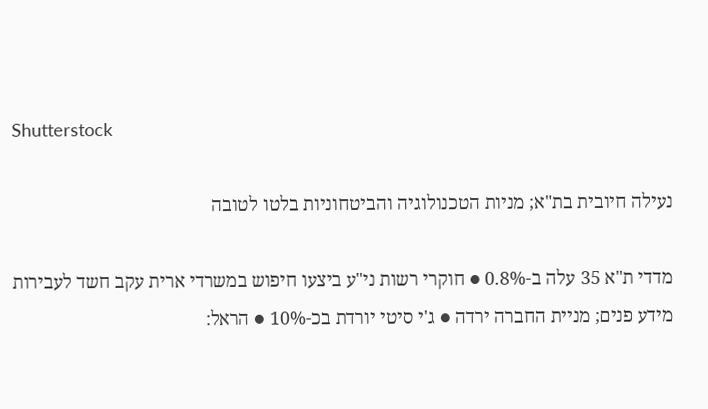Shutterstock

נעילה חיובית בת"א; מניות הטכנולוגיה והביטחוניות בלטו לטובה

מדדי ת"א 35 עלה ב-0.8% ● חוקרי רשות ני"ע ביצעו חיפוש במשרדי ארית עקב חשד לעבירות מידע פנים; מניית החברה ירדה ● ג'י סיטי יורדת בכ-10% ● הראל: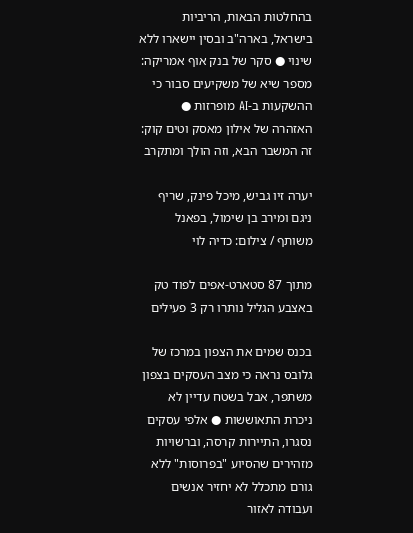בהחלטות הבאות, הריביות בישראל, בארה"ב ובסין יישארו ללא שינוי ● סקר של בנק אוף אמריקה: מספר שיא של משקיעים סבור כי ההשקעות ב-AI מופרזות ● האזהרה של אילון מאסק וטים קוק: זה המשבר הבא, וזה הולך ומתקרב

יערה זיו גביש, מיכל פינק, שריף ניגם ומירב בן שימול, בפאנל משותף / צילום: כדיה לוי

מתוך 87 סטארט-אפים לפוד טק באצבע הגליל נותרו רק 3 פעילים

בכנס שמים את הצפון במרכז של גלובס נראה כי מצב העסקים בצפון משתפר, אבל בשטח עדיין לא ניכרת התאוששות ● אלפי עסקים נסגרו, התיירות קרסה, וברשויות מזהירים שהסיוע "בפרוסות" ללא גורם מתכלל לא יחזיר אנשים ועבודה לאזור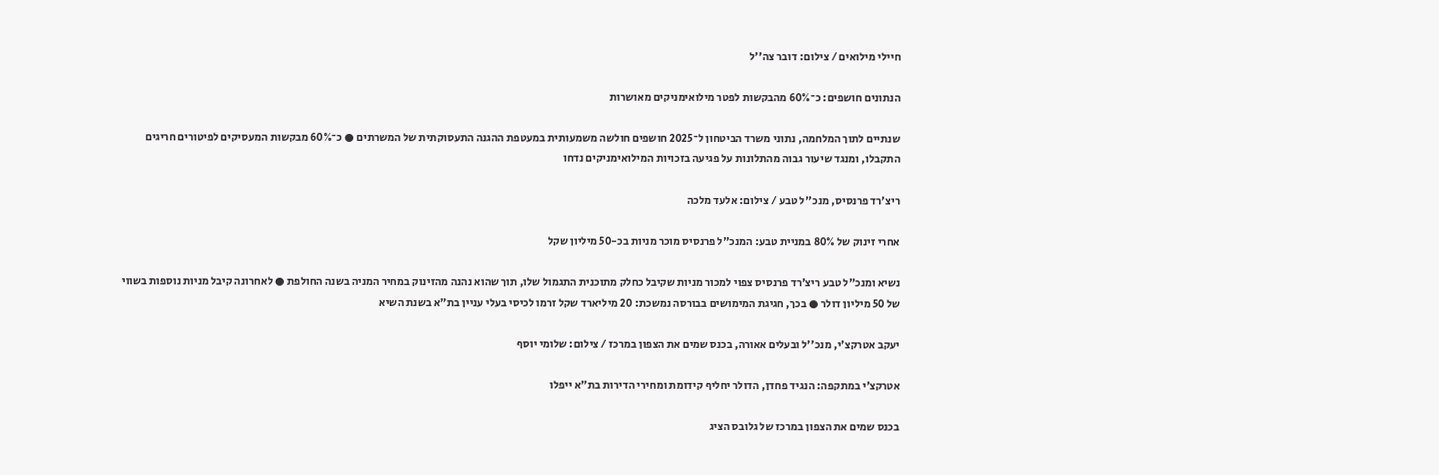חיילי מילואים / צילום: דובר צה''ל

הנתונים חושפים: כ־60% מהבקשות לפטר מילואימניקים מאושרות

שנתיים לתוך המלחמה, נתוני משרד הביטחון ל־2025 חושפים חולשה משמעותית במעטפת ההגנה התעסוקתית של המשרתים ● כ־60% מבקשות המעסיקים לפיטורים חריגים התקבלו, ומנגד שיעור גבוה מהתלונות על פגיעה בזכויות המילואימניקים נדחו

ריצ'רד פרנסיס, מנכ''ל טבע / צילום: אלעד מלכה

אחרי זינוק של 80% במניית טבע: המנכ"ל פרנסיס מוכר מניות בכ-50 מיליון שקל

נשיא ומנכ"ל טבע ריצ'רד פרנסיס צפוי למכור מניות שקיבל כחלק מתוכנית התגמול שלו, תוך שהוא נהנה מהזינוק במחיר המניה בשנה החולפת ● לאחרונה קיבל מניות נוספות בשווי של 50 מיליון דולר ● בכך, חגיגת המימושים בבורסה נמשכת: 20 מיליארד שקל זרמו לכיסי בעלי עניין בת"א בשנת השיא

יעקב אטרקצ'י, מנכ''ל ובעלים אאורה, בכנס שמים את הצפון במרכז / צילום: שלומי יוסף

אטרקצ׳י במתקפה: הנגיד פחדן, הדולר יחליף קידומת ומחירי הדירות בת"א ייפלו

בכנס שמים את הצפון במרכז של גלובס הציג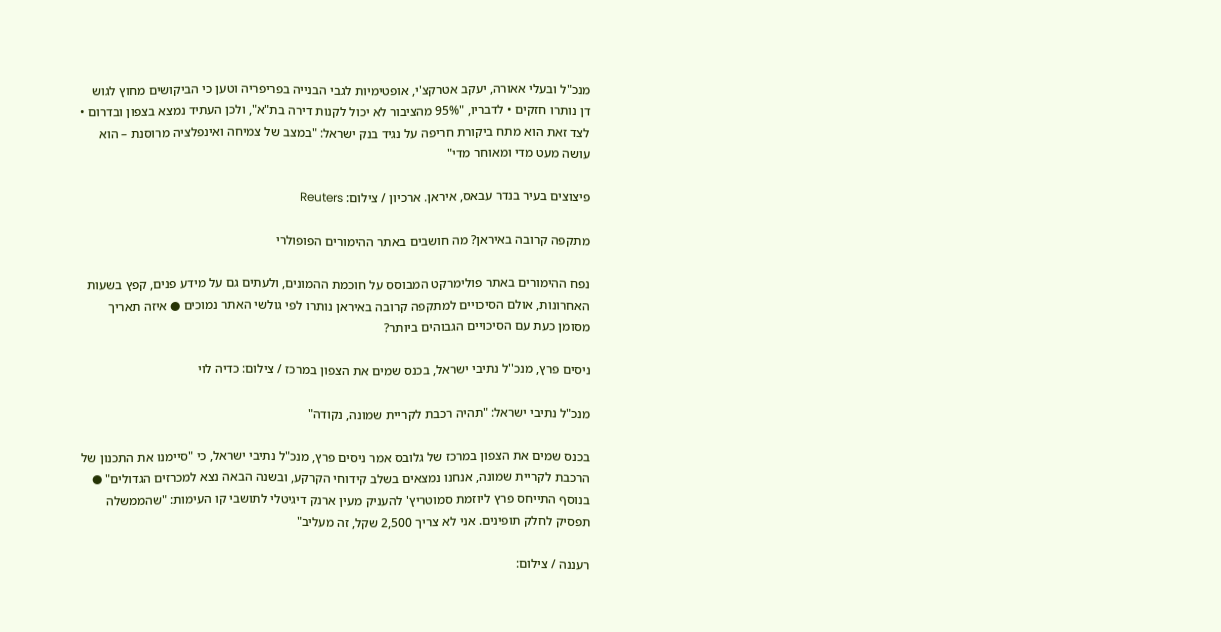מנכ"ל ובעלי אאורה, יעקב אטרקצ'י, אופטימיות לגבי הבנייה בפריפריה וטען כי הביקושים מחוץ לגוש דן נותרו חזקים • לדבריו, "95% מהציבור לא יכול לקנות דירה בת"א", ולכן העתיד נמצא בצפון ובדרום • לצד זאת הוא מתח ביקורת חריפה על נגיד בנק ישראל: "במצב של צמיחה ואינפלציה מרוסנת – הוא עושה מעט מדי ומאוחר מדי"

פיצוצים בעיר בנדר עבאס, איראן. ארכיון / צילום: Reuters

מתקפה קרובה באיראן? מה חושבים באתר ההימורים הפופולרי

נפח ההימורים באתר פולימרקט המבוסס על חוכמת ההמונים, ולעתים גם על מידע פנים, קפץ בשעות האחרונות, אולם הסיכויים למתקפה קרובה באיראן נותרו לפי גולשי האתר נמוכים ● איזה תאריך מסומן כעת עם הסיכויים הגבוהים ביותר?

ניסים פרץ, מנכ''ל נתיבי ישראל, בכנס שמים את הצפון במרכז / צילום: כדיה לוי

מנכ"ל נתיבי ישראל: "תהיה רכבת לקריית שמונה, נקודה"

בכנס שמים את הצפון במרכז של גלובס אמר ניסים פרץ, מנכ"ל נתיבי ישראל, כי "סיימנו את התכנון של הרכבת לקריית שמונה, אנחנו נמצאים בשלב קידוחי הקרקע, ובשנה הבאה נצא למכרזים הגדולים" ● בנוסף התייחס פרץ ליוזמת סמוטריץ' להעניק מעין ארנק דיגיטלי לתושבי קו העימות: "שהממשלה תפסיק לחלק תופינים. אני לא צריך 2,500 שקל, זה מעליב"

רעננה / צילום: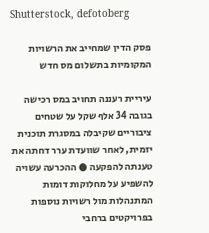Shutterstock, defotoberg

פסק הדין שמחייב את הרשויות המקומיות בתשלום מס חדש

עיריית רעננה תחויב במס רכישה בגובה 34 אלף שקל על שטחים ציבוריים שקיבלה במסגרת תוכנית יזמית, לאחר שוועדת ערר דחתה את טענתה להפקעה ● ההכרעה עשויה להשפיע על מחלוקות דומות המתנהלות מול רשויות נוספות בפרויקטים ברחבי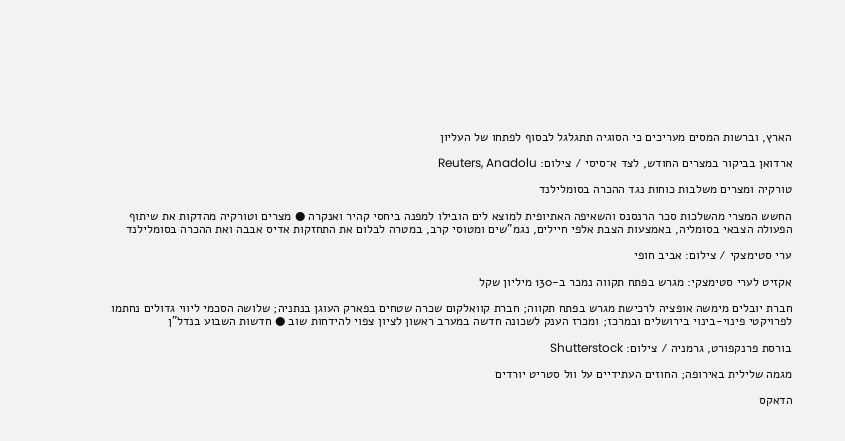הארץ, וברשות המסים מעריכים כי הסוגיה תתגלגל לבסוף לפתחו של העליון

ארדואן בביקור במצרים החודש, לצד א־סיסי / צילום: Reuters, Anadolu

טורקיה ומצרים משלבות כוחות נגד ההכרה בסומלילנד

החשש המצרי מהשלכות סכר הרנסנס והשאיפה האתיופית למוצא לים הובילו למפנה ביחסי קהיר ואנקרה ● מצרים וטורקיה מהדקות את שיתוף הפעולה הצבאי בסומליה, באמצעות הצבת אלפי חיילים, נגמ"שים ומטוסי קרב, במטרה לבלום את התחזקות אדיס אבבה ואת ההכרה בסומלילנד

ערי סטימצקי / צילום: אביב חופי

אקזיט לערי סטימצקי: מגרש בפתח תקווה נמכר ב-130 מיליון שקל

חברת יובלים מימשה אופציה לרכישת מגרש בפתח תקווה; חברת קוואלקום שכרה שטחים בפארק העוגן בנתניה; שלושה הסכמי ליווי גדולים נחתמו לפרויקטי פינוי-בינוי בירושלים ובמרכז; ומכרז הענק לשכונה חדשה במערב ראשון לציון צפוי להידחות שוב ● חדשות השבוע בנדל"ן

בורסת פרנקפורט, גרמניה / צילום: Shutterstock

מגמה שלילית באירופה; החוזים העתידיים על וול סטריט יורדים

הדאקס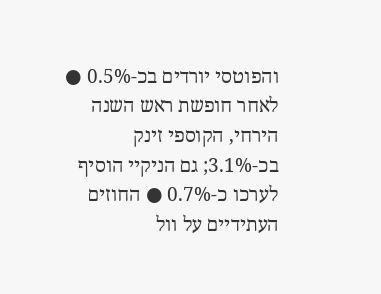והפוטסי יורדים בכ-0.5% ● לאחר חופשת ראש השנה הירחי, הקוספי זינק בכ-3.1%; גם הניקיי הוסיף לערכו כ-0.7% ● החוזים העתידיים על וול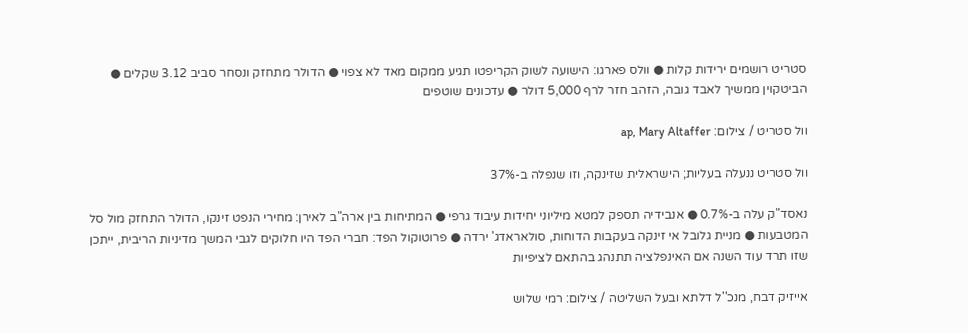סטריט רושמים ירידות קלות ● וולס פארגו: הישועה לשוק הקריפטו תגיע ממקום מאד לא צפוי ● הדולר מתחזק ונסחר סביב 3.12 שקלים ● הביטקוין ממשיך לאבד גובה, הזהב חזר לרף 5,000 דולר ● עדכונים שוטפים

וול סטריט / צילום: ap, Mary Altaffer

וול סטריט ננעלה בעליות; הישראלית שזינקה, וזו שנפלה ב-37%

נאסד"ק עלה ב-0.7% ● אנבידיה תספק למטא מיליוני יחידות עיבוד גרפי ● המתיחות בין ארה"ב לאירן: מחירי הנפט זינקו, הדולר התחזק מול סל המטבעות ● מניית גלובל אי זינקה בעקבות הדוחות, סולאראדג' ירדה ● פרוטוקול הפד: חברי הפד היו חלוקים לגבי המשך מדיניות הריבית, ייתכן שזו תרד עוד השנה אם האינפלציה תתנהג בהתאם לציפיות

אייזיק דבח, מנכ''ל דלתא ובעל השליטה / צילום: רמי שלוש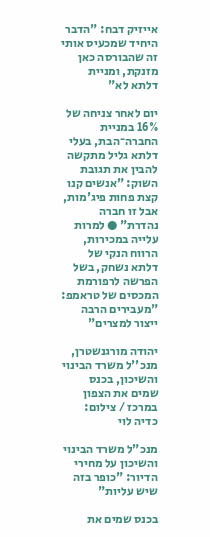אייזיק דבח: "הדבר היחיד שמכעיס אותי זה שהבורסה כאן מזנקת, ומניית דלתא לא"

יום לאחר צניחה של 16% במניית החברה־הבת, בעלי דלתא גליל מתקשה להבין את תגובת השוק: "אנשים קנו קצת פחות פיג'מות, אבל זו חברה נהדרת" ● למרות עלייה במכירות, הרווח הנקי של דלתא נשחק, בשל הפרשה לרפורמת המכסים של טראמפ: "מעבירים הרבה ייצור למצרים"

יהודה מורגנשטרן, מנכ''ל משרד הבינוי והשיכון, בכנס שמים את הצפון במרכז / צילום: כדיה לוי

מנכ"ל משרד הבינוי והשיכון על מחירי הדיור: "כופר בזה שיש עליות"

בכנס שמים את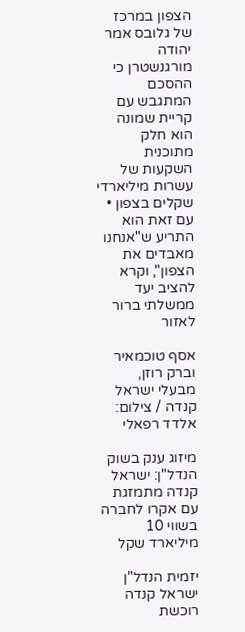הצפון במרכז של גלובס אמר יהודה מורגנשטרן כי ההסכם המתגבש עם קריית שמונה הוא חלק מתוכנית השקעות של עשרות מיליארדי שקלים בצפון • עם זאת הוא התריע ש"אנחנו מאבדים את הצפון", וקרא להציב יעד ממשלתי ברור לאזור

אסף טוכמאיר וברק רוזן, מבעלי ישראל קנדה / צילום: אלדד רפאלי

מיזוג ענק בשוק הנדל"ן: ישראל קנדה מתמזגת עם אקרו לחברה בשווי 10 מיליארד שקל

יזמית הנדל"ן ישראל קנדה רוכשת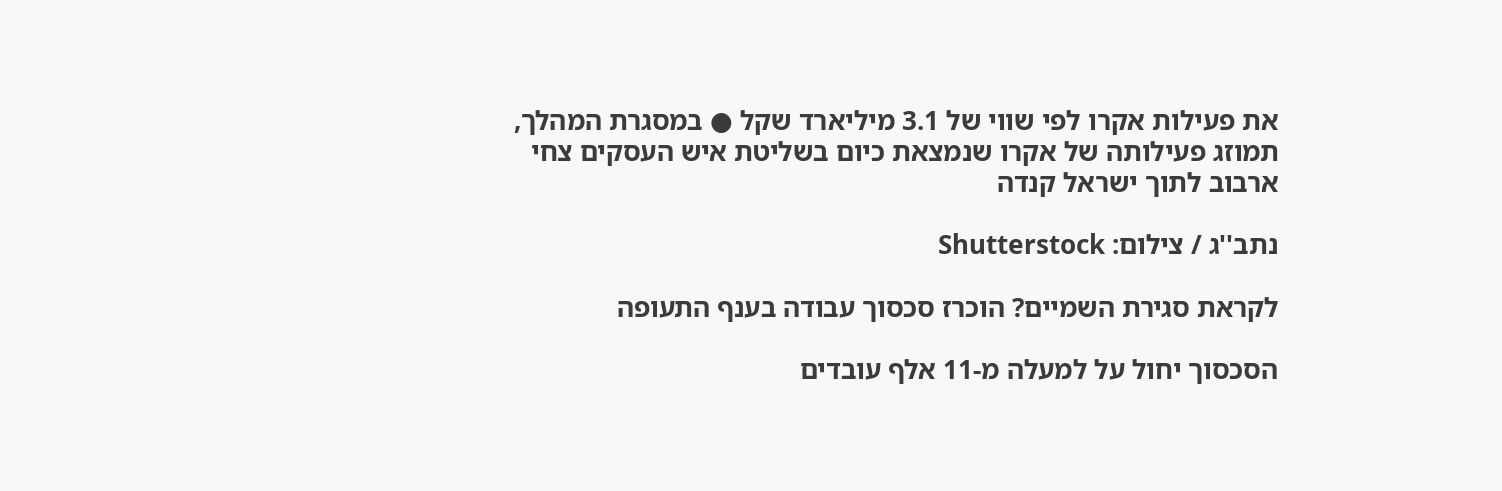את פעילות אקרו לפי שווי של 3.1 מיליארד שקל ● במסגרת המהלך, תמוזג פעילותה של אקרו שנמצאת כיום בשליטת איש העסקים צחי ארבוב לתוך ישראל קנדה

נתב''ג / צילום: Shutterstock

לקראת סגירת השמיים? הוכרז סכסוך עבודה בענף התעופה

הסכסוך יחול על למעלה מ-11 אלף עובדים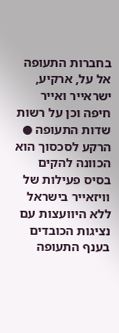בחברות התעופה אל על, ארקיע, ישראייר ואייר חיפה וכן על רשות שדות התעופה ● הרקע לסכסוך הוא הכוונה להקים בסיס פעילות של וויזאייר בישראל ללא היוועצות עם נציגות הכובדים בענף התעופה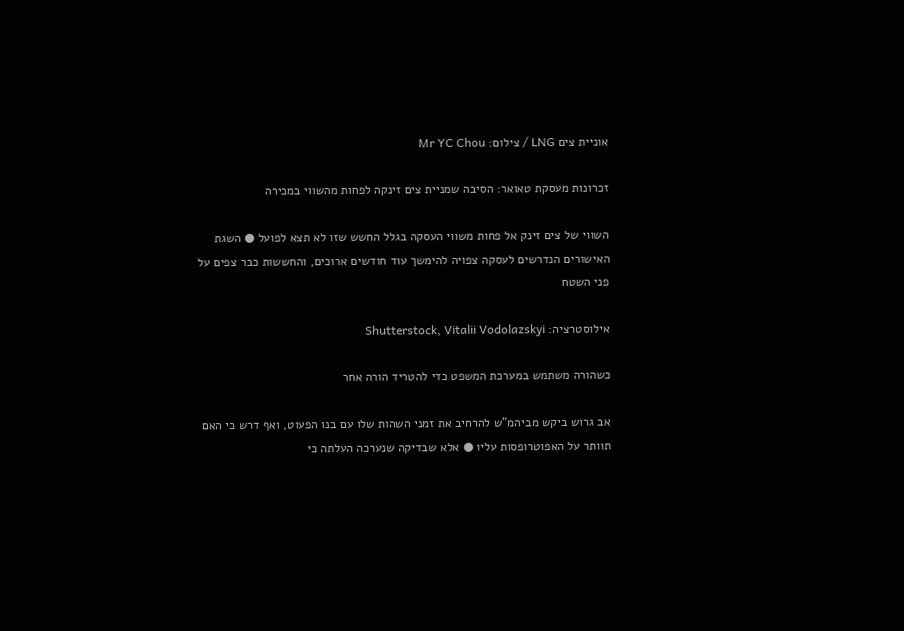אוניית צים LNG / צילום: Mr YC Chou

זכרונות מעסקת טאואר: הסיבה שמניית צים זינקה לפחות מהשווי במכירה

השווי של צים זינק אל פחות משווי העסקה בגלל החשש שזו לא תצא לפועל ● השגת האישורים הנדרשים לעסקה צפויה להימשך עוד חודשים ארוכים, והחששות כבר צפים על פני השטח

אילוסטרציה: Shutterstock, Vitalii Vodolazskyi

כשהורה משתמש במערכת המשפט כדי להטריד הורה אחר

אב גרוש ביקש מביהמ"ש להרחיב את זמני השהות שלו עם בנו הפעוט, ואף דרש כי האם תוותר על האפוטרופסות עליו ● אלא שבדיקה שנערכה העלתה כי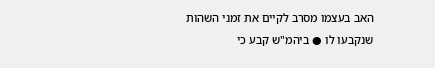האב בעצמו מסרב לקיים את זמני השהות שנקבעו לו ● ביהמ"ש קבע כי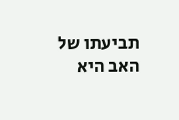תביעתו של האב היא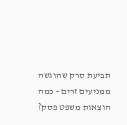תביעת סרק שהוגשה ממניעים זרים - כמה הוצאות משפט פסק?